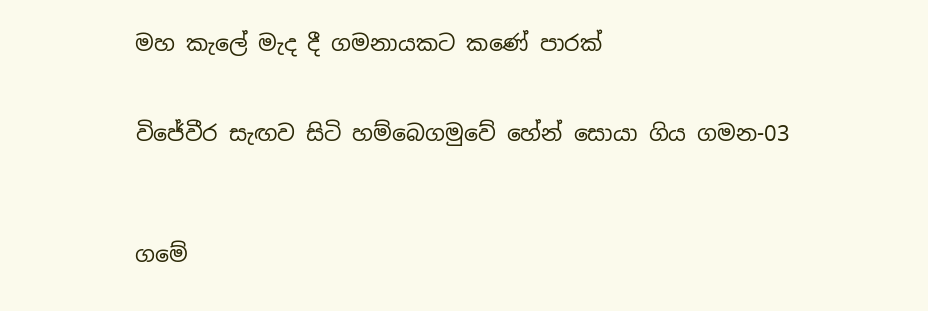මහ කැලේ මැද දී ගමනායකට කණේ පාරක්


විජේවීර සැඟව සිටි හම්බෙගමුවේ හේන් සොයා ගිය ගමන-03



ගමේ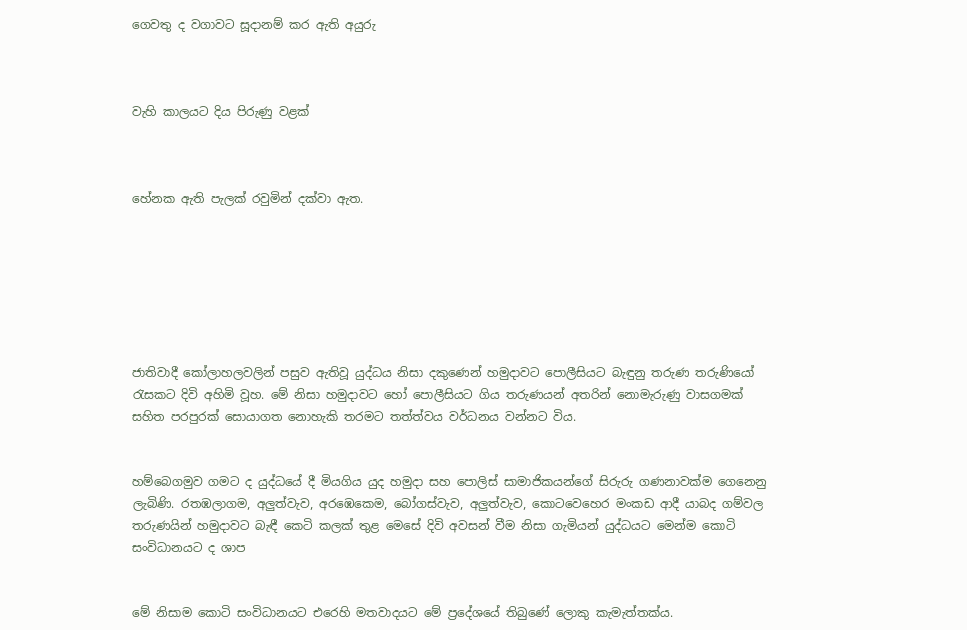ගෙවතු ද වගාවට සූදානම් කර ඇති අයුරු



වැහි කාලයට දිය පිරුණු වළක්



හේනක ඇති පැලක් රවුමින් දක්වා ඇත.







ජාතිවාදී කෝලාහලවලින් පසුව ඇතිවූ යුද්ධය නිසා දකුණෙන් හමුදාවට පොලීසියට බැඳුනු තරුණ තරුණියෝ රැසකට දිවි අහිමි වූහ. මේ නිසා හමුදාවට හෝ පොලීසියට ගිය තරුණයන් අතරින් නොමැරුණු වාසගමක් සහිත පරපුරක් සොයාගත නොහැකි තරමට තත්ත්වය වර්ධනය වන්නට විය.


හම්බෙගමුව ගමට ද යුද්ධයේ දී මියගිය යුද හමුදා සහ පොලිස් සාමාජිකයන්ගේ සිරුරු ගණනාවක්ම ගෙනෙනු ලැබිණි. රතඹලාගම, අලුත්වැව, අරඹෙකෙම, බෝගස්වැව, අලුත්වැව, කොටවෙහෙර මංකඩ ආදී යාබද ගම්වල තරුණයින් හමුදාවට බැඳී කෙටි කලක් තුළ මෙසේ දිවි අවසන් වීම නිසා ගැමියන් යුද්ධයට මෙන්ම කොටි සංවිධානයට ද ශාප


මේ නිසාම කොටි සංවිධානයට එරෙහි මතවාදයට මේ ප්‍රදේශයේ තිබුණේ ලොකු කැමැත්තක්ය.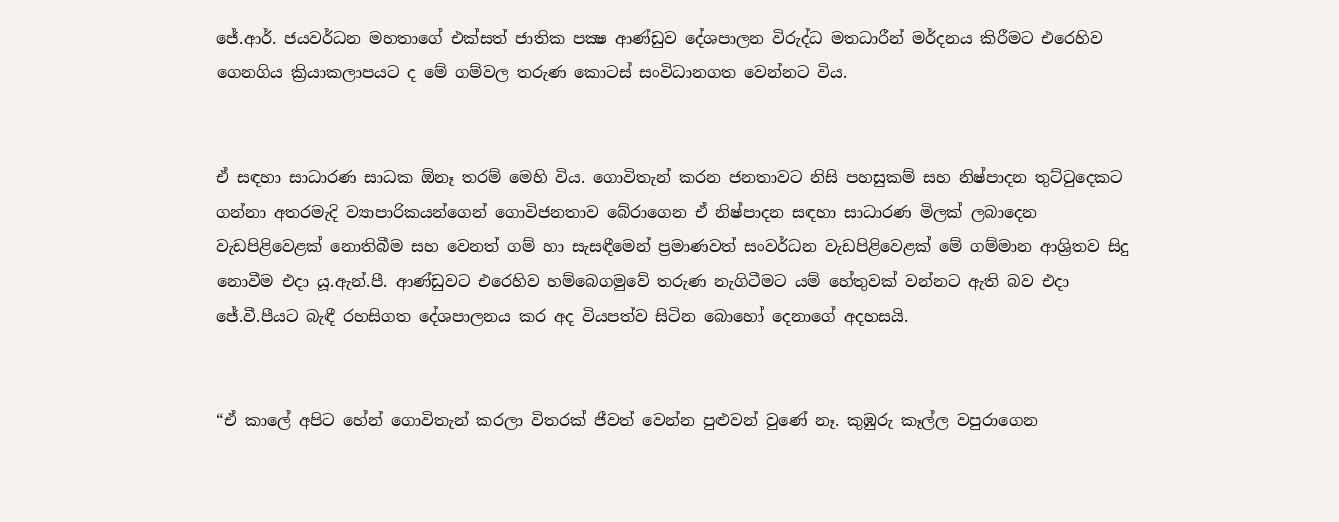ජේ.ආර්. ජයවර්ධන මහතාගේ එක්සත් ජාතික පක්‍ෂ ආණ්ඩුව දේශපාලන විරුද්ධ මතධාරීන් මර්දනය කිරීමට එරෙහිව ගෙනගිය ක්‍රියාකලාපයට ද මේ ගම්වල තරුණ කොටස් සංවිධානගත වෙන්නට විය.


ඒ සඳහා සාධාරණ සාධක ඕනෑ තරම් මෙහි විය. ගොවිතැන් කරන ජනතාවට නිසි පහසුකම් සහ නිෂ්පාදන තුට්ටුදෙකට ගන්නා අතරමැදි ව්‍යාපාරිකයන්ගෙන් ගොවිජනතාව බේරාගෙන ඒ නිෂ්පාදන සඳහා සාධාරණ මිලක් ලබාදෙන වැඩපිළිවෙළක් නොතිබීම සහ වෙනත් ගම් හා සැසඳීමෙන් ප්‍රමාණවත් සංවර්ධන වැඩපිළිවෙළක් මේ ගම්මාන ආශ්‍රිතව සිදු නොවීම එදා යූ.ඇන්.පී. ආණ්ඩුවට එරෙහිව හම්බෙගමුවේ තරුණ නැගිටීමට යම් හේතුවක් වන්නට ඇති බව එදා ජේ.වී.පීයට බැඳී රහසිගත දේශපාලනය කර අද වියපත්ව සිටින බොහෝ දෙනාගේ අදහසයි.


“ඒ කාලේ අපිට හේන් ගොවිතැන් කරලා විතරක් ජීවත් වෙන්න පුළුවන් වුණේ නෑ. කුඹුරු කෑල්ල වපුරාගෙන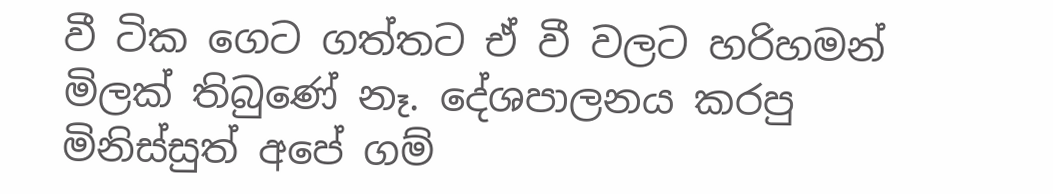වී ටික ගෙට ගත්තට ඒ වී වලට හරිහමන් මිලක් තිබුණේ නෑ. දේශපාලනය කරපු මිනිස්සුත් අපේ ගම්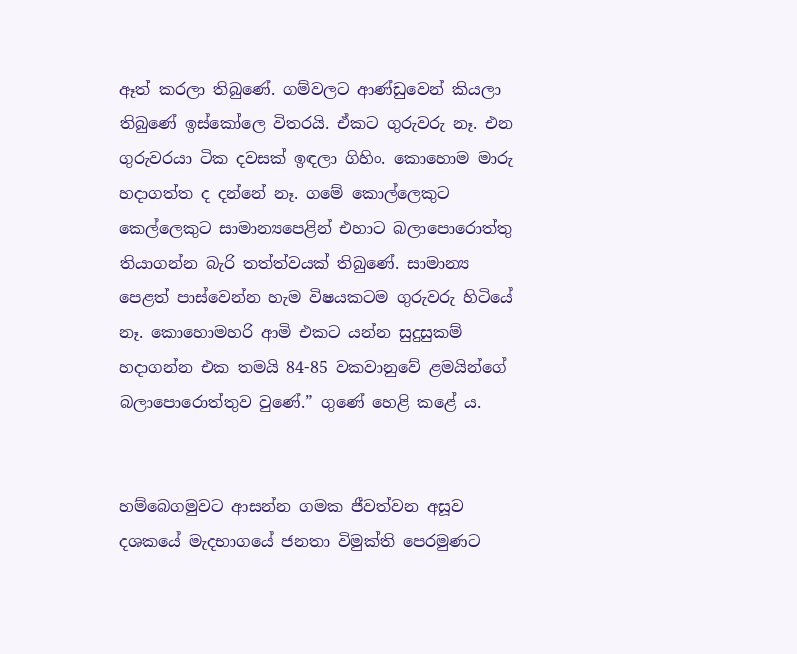ඈත් කරලා තිබුණේ. ගම්වලට ආණ්ඩුවෙන් කියලා තිබුණේ ඉස්කෝලෙ විතරයි. ඒකට ගුරුවරු නෑ. එන ගුරුවරයා ටික දවසක් ඉඳලා ගිහිං. කොහොම මාරු හදාගත්ත ද දන්නේ නෑ. ගමේ කොල්ලෙකුට කෙල්ලෙකුට සාමාන්‍යපෙළින් එහාට බලාපොරොත්තු තියාගන්න බැරි තත්ත්වයක් තිබුණේ. සාමාන්‍ය පෙළත් පාස්වෙන්න හැම විෂයකටම ගුරුවරු හිටියේ නෑ. කොහොමහරි ආමි එකට යන්න සුදුසුකම් හදාගන්න එක තමයි 84-85 වකවානුවේ ළමයින්ගේ බලාපොරොත්තුව වුණේ.” ගුණේ හෙළි කළේ ය.


හම්බෙගමුවට ආසන්න ගමක ජීවත්වන අසූව දශකයේ මැදභාගයේ ජනතා විමුක්ති පෙරමුණට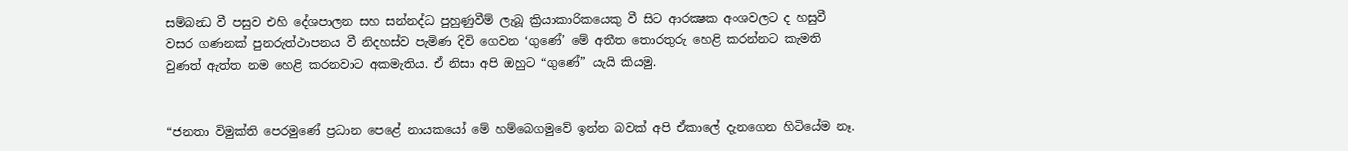සම්බන්‍ධ වී පසුව එහි දේශපාලන සහ සන්නද්ධ පුහුණුවීම් ලැබූ ක්‍රියාකාරිකයෙකු වී සිට ආරක්‍ෂක අංශවලට ද හසුවී වසර ගණනක් පුනරුත්ථාපනය වී නිදහස්ව පැමිණ දිවි ගෙවන ‘ගුණේ’ මේ අතීත තොරතුරු හෙළි කරන්නට කැමති වුණත් ඇත්ත නම හෙළි කරනවාට අකමැතිය. ඒ නිසා අපි ඔහුට “ගුණේ” යැයි කියමු.


“ජනතා විමුක්ති පෙරමුණේ ප්‍රධාන පෙළේ නායකයෝ මේ හම්බෙගමුවේ ඉන්න බවක් අපි ඒකාලේ දැනගෙන හිටියේම නෑ.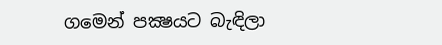ගමෙන් පක්‍ෂයට බැඳිලා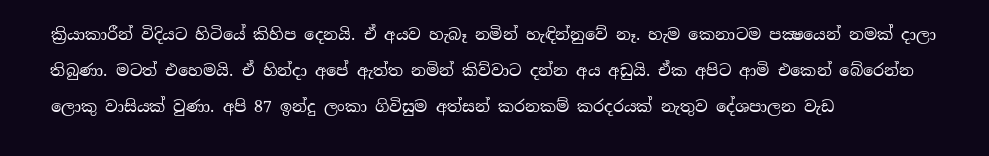ක්‍රියාකාරීන් විදියට හිටියේ කිහිප දෙනයි. ඒ අයව හැබෑ නමින් හැඳින්නුවේ නෑ. හැම කෙනාටම පක්‍ෂයෙන් නමක් දාලා තිබුණා. මටත් එහෙමයි. ඒ හින්දා අපේ ඇත්ත නමින් කිව්වාට දන්න අය අඩුයි. ඒක අපිට ආමි එකෙන් බේරෙන්න ලොකු වාසියක් වුණා. අපි 87 ඉන්දු ලංකා ගිවිසුම අත්සන් කරනකම් කරදරයක් නැතුව දේශපාලන වැඩ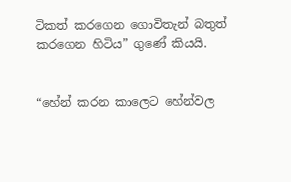ටිකත් කරගෙන ගොවිතැන් බතුත් කරගෙන හිටිය” ගුණේ කියයි.


“හේන් කරන කාලෙට හේන්වල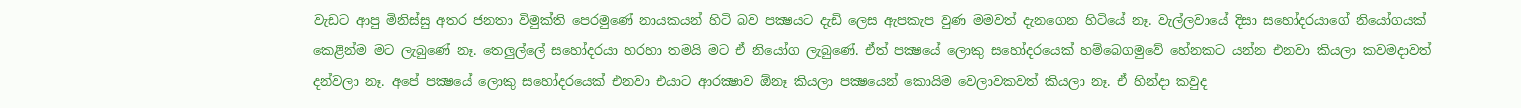වැඩට ආපු මිනිස්සු අතර ජනතා විමුක්ති පෙරමුණේ නායකයන් හිටි බව පක්‍ෂයට දැඩි ලෙස ඇපකැප වුණ මමවත් දැනගෙන හිටියේ නෑ. වැල්ලවායේ දිසා සහෝදරයාගේ නියෝගයක් කෙළින්ම මට ලැබුණේ නෑ. තෙලුල්ලේ සහෝදරයා හරහා තමයි මට ඒ නියෝග ලැබුණේ. ඒත් පක්‍ෂයේ ලොකු සහෝදරයෙක් හම්බෙගමුවේ හේනකට යන්න එනවා කියලා කවමදාවත් දන්වලා නෑ. අපේ පක්‍ෂයේ ලොකු සහෝදරයෙක් එනවා එයාට ආරක්‍ෂාව ඕනෑ කියලා පක්‍ෂයෙන් කොයිම වෙලාවකවත් කියලා නෑ. ඒ හින්දා කවුද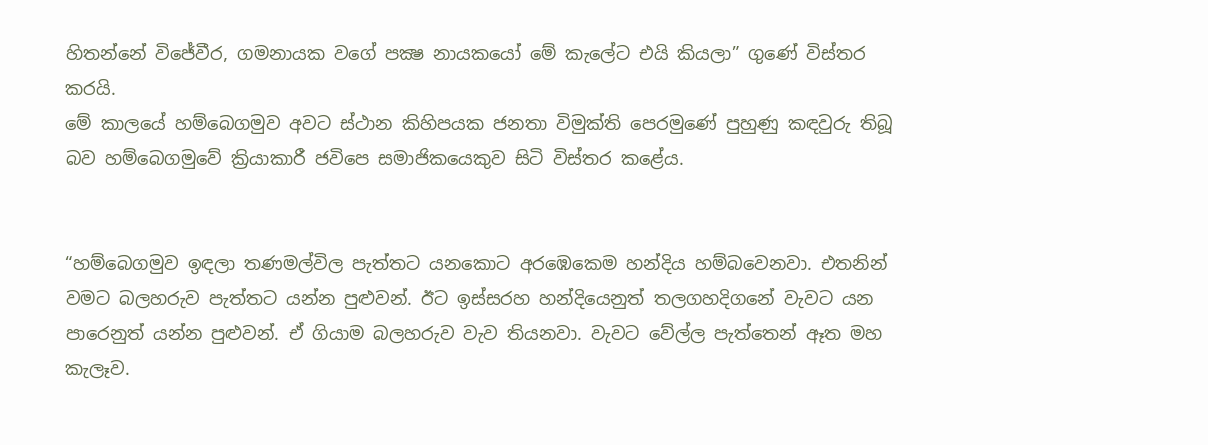හිතන්නේ විජේවීර, ගමනායක වගේ පක්‍ෂ නායකයෝ මේ කැලේට එයි කියලා” ගුණේ විස්තර කරයි.
මේ කාලයේ හම්බෙගමුව අවට ස්ථාන කිහිපයක ජනතා විමුක්ති පෙරමුණේ පුහුණු කඳවුරු තිබූ බව හම්බෙගමුවේ ක්‍රියාකාරී ජවිපෙ සමාජිකයෙකුව සිටි විස්තර කළේය.


“හම්බෙගමුව ඉඳලා තණමල්විල පැත්තට යනකොට අරඹෙකෙම හන්දිය හම්බවෙනවා. එතනින් වමට බලහරුව පැත්තට යන්න පුළුවන්. ඊට ඉස්සරහ හන්දියෙනුත් තලගහදිගනේ වැවට යන පාරෙනුත් යන්න පුළුවන්. ඒ ගියාම බලහරුව වැව තියනවා. වැවට වේල්ල පැත්තෙන් ඈත මහ කැලෑව.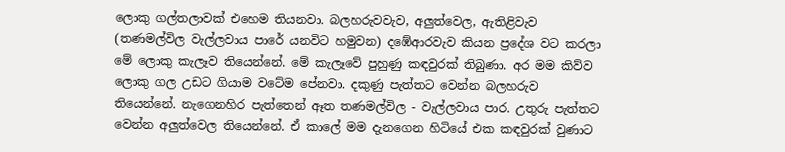ලොකු ගල්තලාවක් එහෙම තියනවා. බලහරුවවැව, අලුත්වෙල, ඇතිළිවැව (තණමල්විල වැල්ලවාය පාරේ යනවිට හමුවන) දඹේආරවැව කියන ප්‍රදේශ වට කරලා මේ ලොකු කැලෑව තියෙන්නේ. මේ කැලෑවේ පුහුණු කඳවුරක් තිබුණා. අර මම කිව්ව ලොකු ගල උඩට ගියාම වටේම පේනවා. දකුණු පැත්තට වෙන්න බලහරුව තියෙන්නේ. නැගෙනහිර පැත්තෙන් ඈත තණමල්විල - වැල්ලවාය පාර. උතුරු පැත්තට වෙන්න අලුත්වෙල තියෙන්නේ. ඒ කාලේ මම දැනගෙන හිටියේ එක කඳවුරක් වුණාට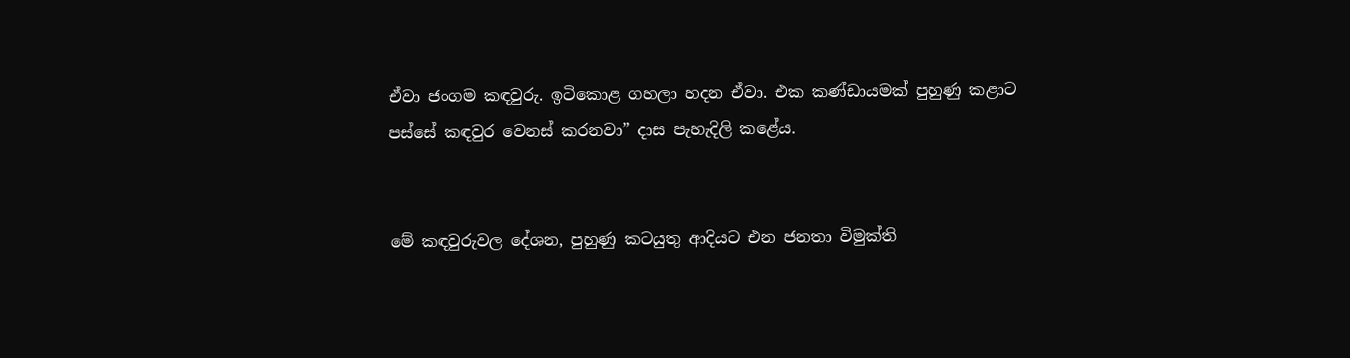ඒවා ජංගම කඳවුරු. ඉටිකොළ ගහලා හදන ඒවා. එක කණ්ඩායමක් පුහුණු කළාට පස්සේ කඳවුර වෙනස් කරනවා” ද‌ාස පැහැදිලි කළේය.


මේ කඳවුරුවල දේශන, පුහුණු කටයුතු ආදියට එන ජනතා විමුක්ති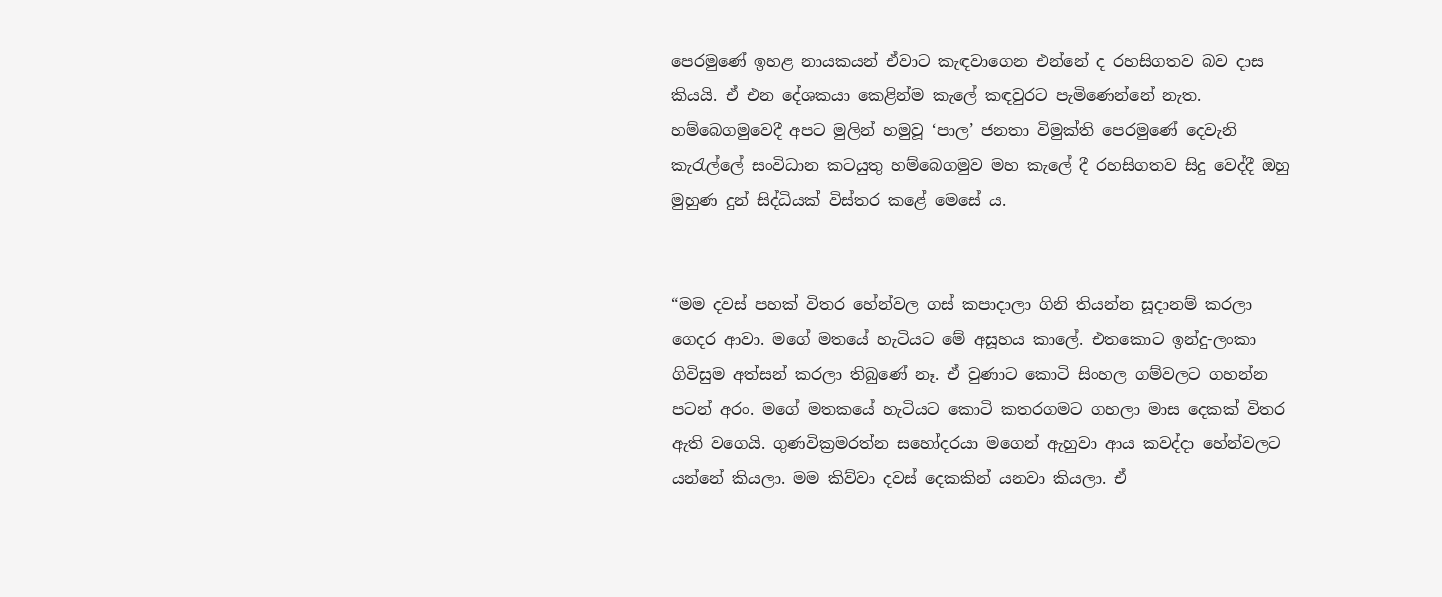පෙරමුණේ ඉහළ නායකයන් ඒවාට කැඳවාගෙන එන්නේ ද රහසිගතව බව දාස කියයි. ඒ එන දේශකයා කෙළින්ම කැලේ කඳවුරට පැමිණෙන්නේ නැත.
හම්බෙගමුවෙදී අපට මුලින් හමුවූ ‘පාල’ ජනතා විමුක්ති පෙරමුණේ දෙවැනි කැරැල්ලේ සංවිධාන කටයුතු හම්බෙගමුව මහ කැලේ දී රහසිගතව සිදු වෙද්දී ඔහු මුහුණ දුන් සිද්ධියක් විස්තර කළේ මෙසේ ය.


“මම දවස් පහක් විතර හේන්වල ගස් කපාදාලා ගිනි තියන්න සූදානම් කරලා ගෙදර ආවා. මගේ මතයේ හැටියට මේ අසූහය කාලේ. එතකොට ඉන්දු-ලංකා ගිවිසුම අත්සන් කරලා තිබුණේ නෑ. ඒ වුණාට කොටි සිංහල ගම්වලට ගහන්න පටන් අරං. මගේ මතකයේ හැටියට කොටි කතරගමට ගහලා මාස දෙකක් විතර ඇති වගෙයි. ගුණවික්‍රමරත්න සහෝදරයා මගෙන් ඇහුවා ආය කවද්දා හේන්වලට යන්නේ කියලා. මම කිව්වා දවස් දෙකකින් යනවා කියලා. ඒ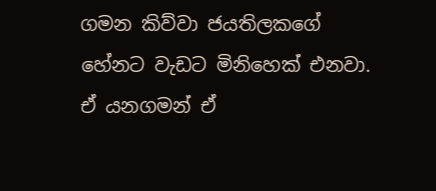ගමන කිව්වා ජයතිලකගේ හේනට වැඩට මිනිහෙක් එනවා. ඒ යනගමන් ඒ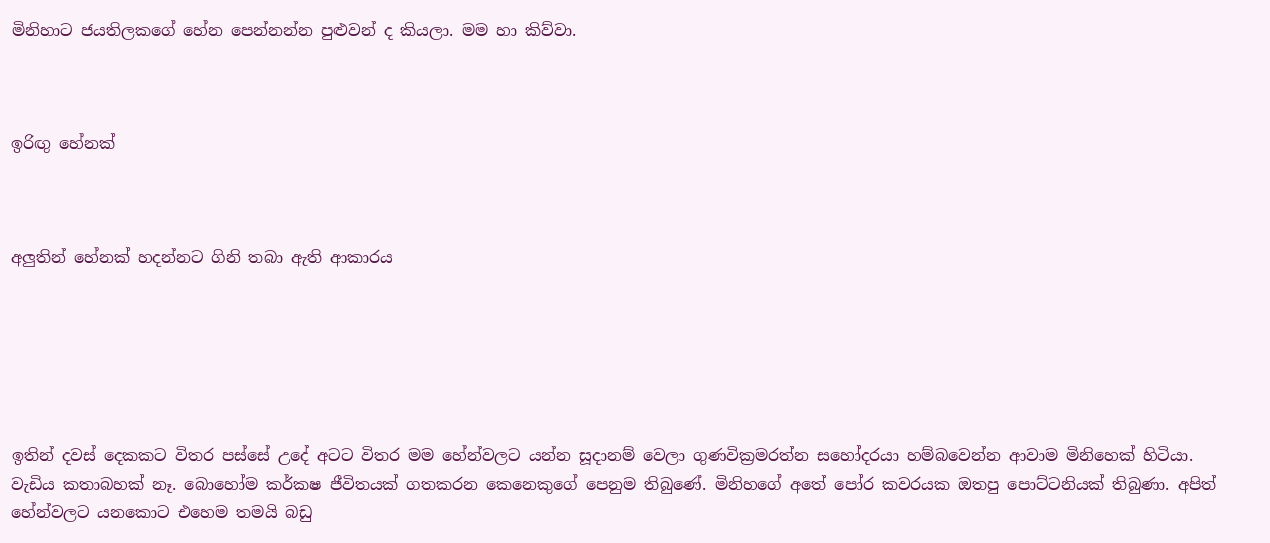මිනිහාට ජයතිලකගේ හේන පෙන්නන්න පුළුවන් ද කියලා. මම හා කිව්වා.



ඉරිඟු හේනක්



අලුතින් හේනක් හදන්නට ගිනි තබා ඇති ආකාරය






ඉතින් දවස් දෙකකට විතර පස්සේ උදේ අටට විතර මම හේන්වලට යන්න සූදානම් වෙලා ගුණවික්‍රමරත්න සහෝදරයා හම්බවෙන්න ආවාම මිනිහෙක් හිටියා. වැඩිය කතාබහක් නෑ. බොහෝම කර්කෂ ජීවිතයක් ගතකරන කෙනෙකුගේ පෙනුම තිබුණේ. මිනිහගේ අතේ පෝර කවරයක ඔතපු පොට්ටනියක් තිබුණා. අපිත් හේන්වලට යනකොට එහෙම තමයි බඩු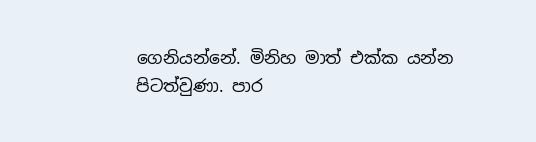ගෙනියන්නේ. මිනිහ මාත් එක්ක යන්න පිටත්වුණා. පාර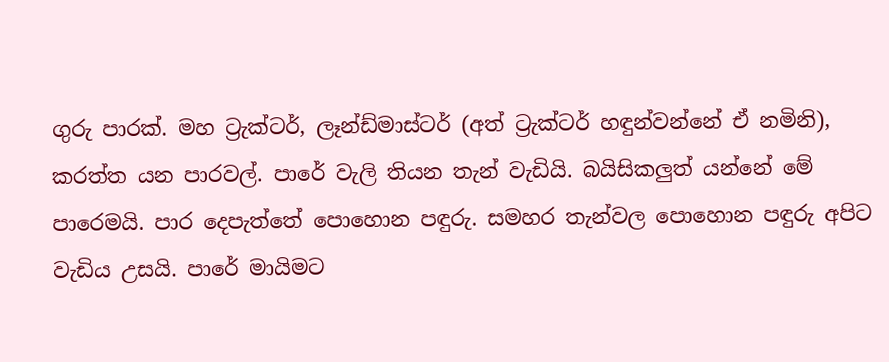ගුරු පාරක්. මහ ට්‍රැක්ටර්, ලෑන්ඩ්මාස්ටර් (අත් ට්‍රැක්ටර් හඳුන්වන්නේ ඒ නමිනි), කරත්ත යන පාරවල්. පාරේ වැලි තියන තැන් වැඩියි. බයිසිකලුත් යන්නේ මේ පාරෙමයි. පාර දෙපැත්තේ පොහොන පඳුරු. සමහර තැන්වල පොහොන පඳුරු අපිට වැඩිය උසයි. පාරේ මායිමට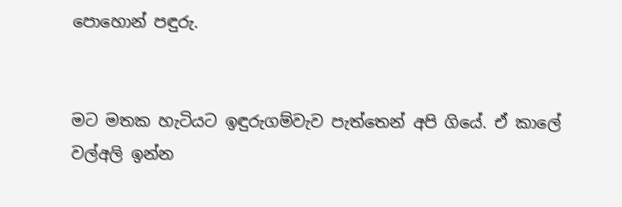පොහොන් පඳුරු.


මට මතක හැටියට ඉඳුරුගම්වැව පැත්තෙන් අපි ගියේ. ඒ කාලේ වල්අලි ඉන්න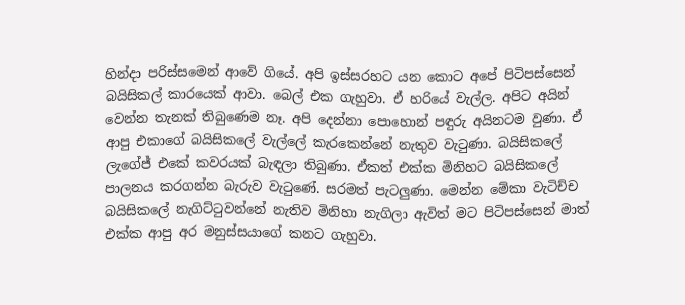හින්දා පරිස්සමෙන් ආවේ ගියේ. අපි ඉස්සරහට යන කොට අපේ පිටිපස්සෙන් බයිසිකල් කාරයෙක් ආවා. බෙල් එක ගැහුවා. ඒ හරියේ වැල්ල. අපිට අයින් වෙන්න තැනක් තිබුණෙම නෑ. අපි දෙන්නා පොහොන් පඳුරු අයිනටම වුණා. ඒ ආපු එකාගේ බයිසිකලේ වැල්ලේ කැරකෙන්නේ නැතුව වැටුණා. බයිසිකලේ ලැගේජ් එකේ කවරයක් බැඳලා තිබුණා. ඒකත් එක්ක මිනිහට බයිසිකලේ පාලනය කරගන්න බැරුව වැටුණේ. සරමත් පැටලුණා. මෙන්න මේකා වැටිච්ච බයිසිකලේ නැගිට්ටුවන්නේ නැතිව මිනිහා නැගිලා ඇවිත් මට පිටිපස්සෙන් මාත් එක්ක ආපු අර මනුස්සයාගේ කනට ගැහුවා.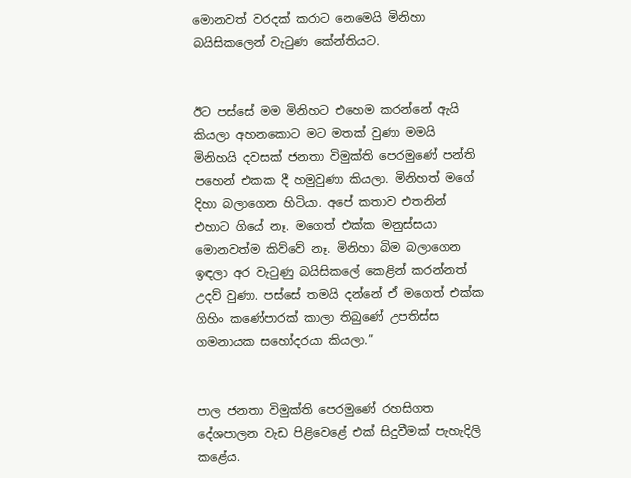මොනවත් වරදක් කරාට නෙමෙයි මිනිහා බයිසිකලෙන් වැටුණ කේන්තියට.


ඊට පස්සේ මම මිනිහට එහෙම කරන්නේ ඇයි කියලා අහනකොට මට මතක් වුණා මමයි මිනිහයි දවසක් ජනතා විමුක්ති පෙරමුණේ පන්ති පහෙන් එකක දී හමුවුණා කියලා. මිනිහත් මගේ දිහා බලාගෙන හිටියා. අපේ කතාව එතනින් එහාට ගියේ නෑ. මගෙත් එක්ක මනුස්සයා මොනවත්ම කිව්වේ නෑ. මිනිහා බිම බලාගෙන ඉඳලා අර වැටුණු බයිසිකලේ කෙළින් කරන්නත් උදව් වුණා. පස්සේ තමයි දන්නේ ඒ මගෙත් එක්ක ගිහිං කණේපාරක් කාලා තිබුණේ උපතිස්ස ගමනායක සහෝදරයා කියලා.”


පාල ජනතා විමුක්ති පෙරමුණේ රහසිගත දේශපාලන වැඩ පිළිවෙළේ එක් සිදුවීමක් පැහැදිලි කළේය.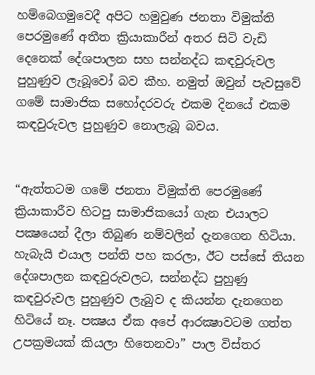හම්බෙගමුවෙදී අපිට හමුවුණ ජනතා විමුක්ති පෙරමුණේ අතීත ක්‍රියාකාරීන් අතර සිටි වැඩි දෙනෙක් දේශපාලන සහ සන්නද්ධ කඳවුරුවල පුහුණුව ලැබූවෝ බව කීහ. නමුත් ඔවුන් පැවසුවේ ගමේ සාමාජික සහෝදරවරු එකම දිනයේ එකම කඳවුරුවල පුහුණුව නොලැබූ බවය.


“ඇත්තටම ගමේ ජනතා විමුක්ති පෙරමුණේ ක්‍රියාකාරීව හිටපු සාමාජිකයෝ ගැන එයාලට පක්‍ෂයෙන් දීලා තිබුණ නම්වලින් දැනගෙන හිටියා. හැබැයි එයාල පන්ති පහ කරලා, ඊට පස්සේ තියන දේශපාලන කඳවුරුවලට, සන්නද්ධ පුහුණු කඳවුරුවල පුහුණුව ලැබුව ද කියන්න දැනගෙන හිටියේ නෑ. පක්‍ෂය ඒක අපේ ආරක්‍ෂාවටම ගත්ත උපක්‍රමයක් කියලා හිතෙනවා” පාල විස්තර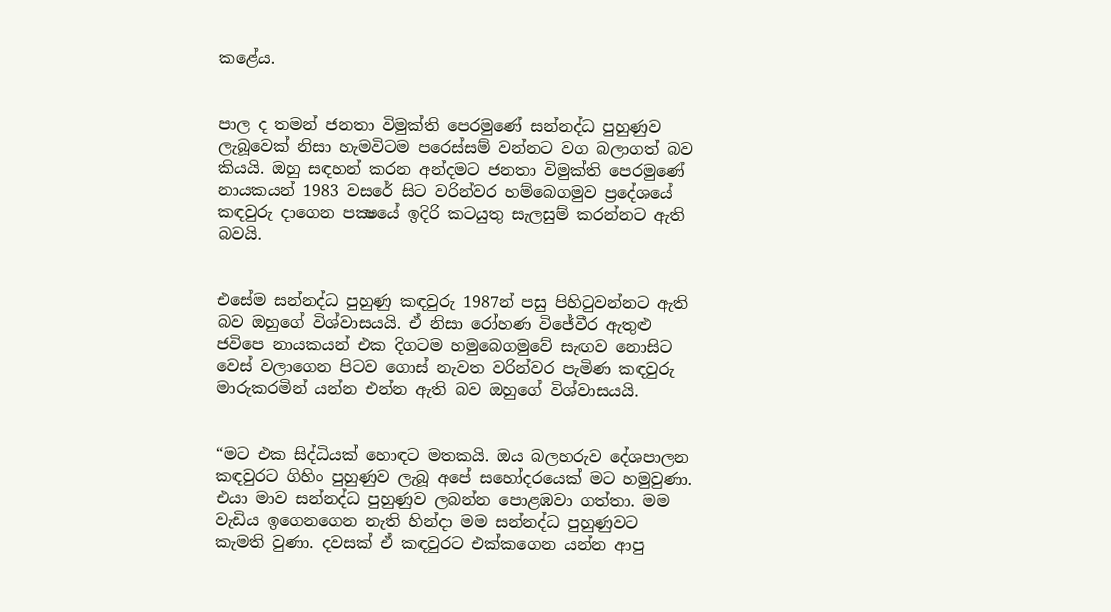කළේය.


පාල ද තමන් ජනතා විමුක්ති පෙරමුණේ සන්නද්ධ පුහුණුව ලැබූවෙක් නිසා හැමවිටම පරෙස්සම් වන්නට වග බලාගත් බව කියයි. ඔහු සඳහන් කරන අන්දමට ජනතා විමුක්ති පෙරමුණේ නායකයන් 1983 වසරේ සිට වරින්වර හම්බෙගමුව ප්‍රදේශයේ කඳවුරු දාගෙන පක්‍ෂයේ ඉදිරි කටයුතු සැලසුම් කරන්නට ඇති බවයි.


එසේම සන්නද්ධ පුහුණු කඳවුරු 1987න් පසු පිහිටුවන්නට ඇති බව ඔහුගේ විශ්වාසයයි. ඒ නිසා රෝහණ විජේවීර ඇතුළු ජවිපෙ නායකයන් එක දිගටම හමුබෙගමුවේ සැඟව නොසිට වෙස් වලාගෙන පිටව ගොස් නැවත වරින්වර පැමිණ කඳවුරු මාරුකරමින් යන්න එන්න ඇති බව ඔහුගේ විශ්වාසයයි.


“මට එක සිද්ධියක් හොඳට මතකයි. ඔය බලහරුව දේශපාලන කඳවුරට ගිහිං පුහුණුව ලැබූ අපේ සහෝදරයෙක් මට හමුවුණා. එයා මාව සන්නද්ධ පුහුණුව ලබන්න පොළඹවා ගත්තා. මම වැඩිය ඉගෙනගෙන නැති හින්දා මම සන්නද්ධ පුහුණුවට කැමති වුණා. දවසක් ඒ කඳවුරට එක්කගෙන යන්න ආපු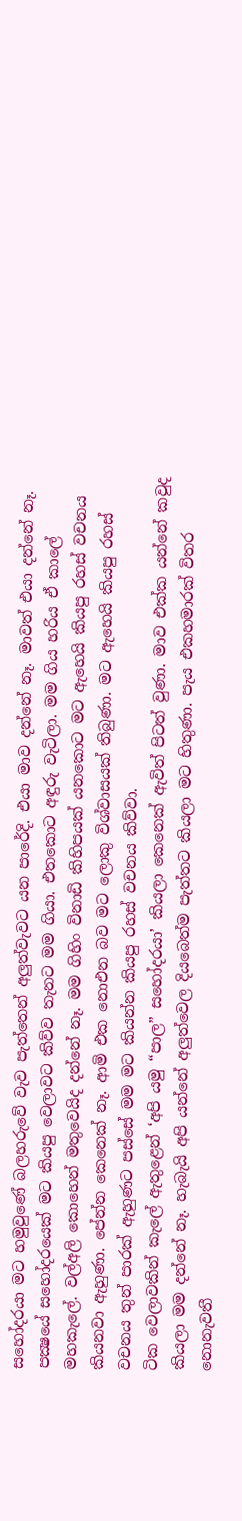සහෝදරයා මට හමුවුණේ බලහරුවේ වැව පැත්තෙන් අලුත්වැවට යන පාරේදි. එයා මාව දන්නේ නෑ. මාවත් එයා දන්නේ නෑ. පක්‍ෂයේ සහෝදරයෙක් මට කියපු වෙලාවට කිව්ව තැනට මම ගියා. එතකොට අඳුරු වැටිලා. මම ගිය හරිය ඒ කාලේ මහකැලේ. වල්අලි කොහෙන් මතුවෙයිද දන්නේ නෑ. මම ගිහිං විනාඩි කිහිපයක් යනකොට මට ඇහෙයි කියපු රහස් වචනය කියනවා ඇහුණා. පේන්න කෙනෙක් නෑ. ආමි එක නොඑන බව මට ලොකු විශ්වාසයක් තිබුණා. මට ඇහෙයි කියපු රහස් වචනය තුන් පාරක් ඇහුණට පස්සේ මම මට කියන්න කියපු රහස් වචනය කිව්වා.
ටික වෙලාවකින් කැලේ ඇතුළෙන් ‘අපි යමු “පාල” සහෝදරයා’ කියලා කෙනෙක් ඇවිත් පිටත් වුණා. මාව එක්ක යන්නේ කවුද කියලා මම දන්නේ නෑ. හැබැයි අපි යන්නේ අලුත්වෙල දියබෙත්ම පැත්තට කියලා මට හිතුණා. පැය එකහමාරක් විතර නොනැවතී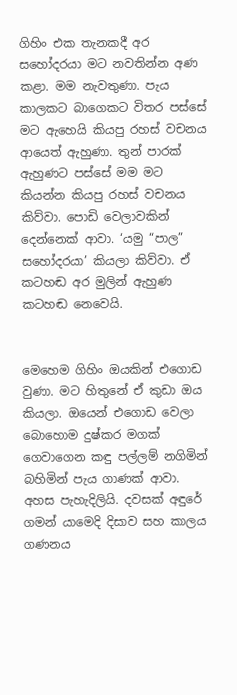ගිහිං එක තැනකදී අර සහෝදරයා මට නවතින්න අණ කළා. මම නැවතුණා. පැය කාලකට බාගෙකට විතර පස්සේ මට ඇහෙයි කියපු රහස් වචනය ආයෙත් ඇහුණා. තුන් පාරක් ඇහුණට පස්සේ මම මට කියන්න කියපු රහස් වචනය කිව්වා. පොඩි වෙලාවකින් දෙන්නෙක් ආවා. ‘යමු “පාල” සහෝදරයා’ කියලා කිව්වා. ඒ කටහඬ අර මුලින් ඇහුණ කටහඬ නෙවෙයි.


මෙහෙම ගිහිං ඔයකින් එගොඩ වුණා. මට හිතුනේ ඒ කුඩා ඔය කියලා. ඔයෙන් එගොඩ වෙලා බොහොම දුෂ්කර මගක් ගෙවාගෙන කඳු පල්ලම් නගිමින් බහිමින් පැය ගාණක් ආවා. අහස පැහැදිලියි. දවසක් අඳුරේ ගමන් යාමෙදි දිසාව සහ කාලය ගණනය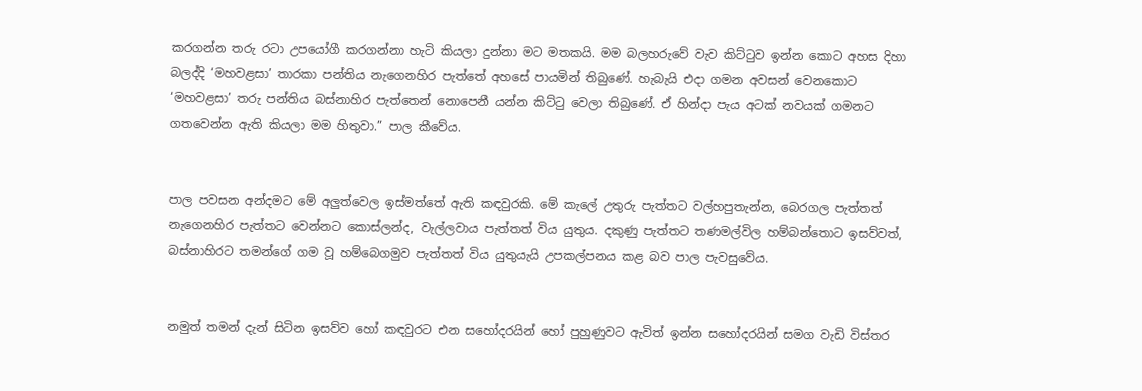කරගන්න තරු රටා උපයෝගී කරගන්නා හැටි කියලා දුන්නා මට මතකයි. මම බලහරුවේ වැව කිට්ටුව ඉන්න කොට අහස දිහා බලද්දි ‘මහවළසා’ තාරකා පන්තිය නැගෙනහිර පැත්තේ අහසේ පායමින් තිබුණේ. හැබැයි එදා ගමන අවසන් වෙනකොට ‘මහවළසා’ තරු පන්තිය බස්නාහිර පැත්තෙන් නොපෙනී යන්න කිට්ටු වෙලා තිබුණේ. ඒ හින්දා පැය අටක් නවයක් ගමනට ගතවෙන්න ඇති කියලා මම හිතුවා.” පාල කීවේය.


පාල පවසන අන්දමට මේ අලුත්වෙල ඉස්මත්තේ ඇති කඳවුරකි. මේ කැලේ උතුරු පැත්තට වල්හපුතැන්න, බෙරගල පැත්තත් නැගෙනහිර පැත්තට වෙන්නට කොස්ලන්ද, වැල්ලවාය පැත්තත් විය යුතුය. දකුණු පැත්තට තණමල්විල හම්බන්තොට ඉසව්වත්, බස්නාහිරට තමන්ගේ ගම වූ හම්බෙගමුව පැත්තත් විය යුතුයැයි උපකල්පනය කළ බව පාල පැවසුවේය.


නමුත් තමන් දැන් සිටින ඉසව්ව හෝ කඳවුරට එන සහෝදරයින් හෝ පුහුණුවට ඇවිත් ඉන්න සහෝදරයින් සමග වැඩි විස්තර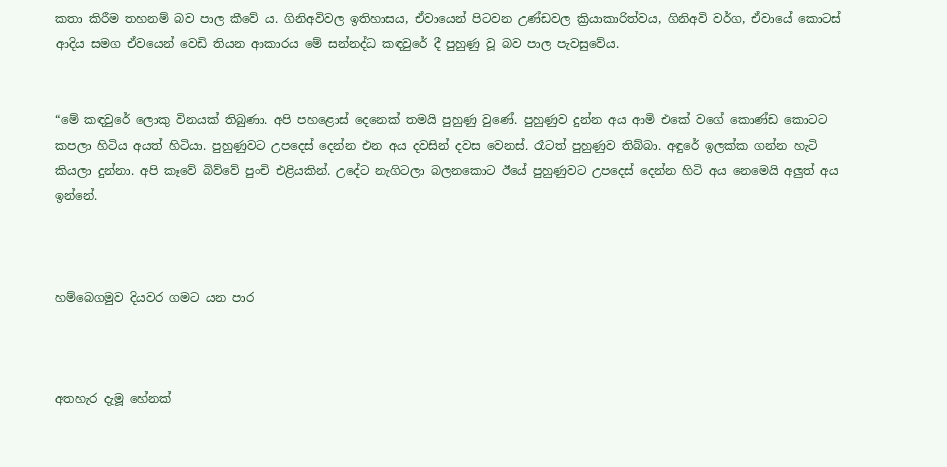කතා කිරීම තහනම් බව පාල කීවේ ය. ගිනිඅවිවල ඉතිහාසය, ඒවායෙන් පිටවන උණ්ඩවල ක්‍රියාකාරිත්වය, ගිනිඅවි වර්ග, ඒවායේ කොටස් ආදිය සමග ඒවයෙන් වෙඩි තියන ආකාරය මේ සන්නද්ධ කඳවුරේ දී පුහුණු වූ බව පාල පැවසුවේය.


“මේ කඳවුරේ ලොකු විනයක් තිබුණා. අපි පහළොස් දෙනෙක් තමයි පුහුණු වුණේ. පුහුණුව දුන්න අය ආමි එකේ වගේ කොණ්ඩ කොටට කපලා හිටිය අයත් හිටියා. පුහුණුවට උපදෙස් දෙන්න එන අය දවසින් දවස වෙනස්. රෑටත් පුහුණුව තිබ්බා. අඳුරේ ඉලක්ක ගන්න හැටි කියලා දුන්නා. අපි කෑවේ බිව්වේ පුංචි එළියකින්. උදේට නැගිටලා බලනකොට ඊයේ පුහුණුවට උපදෙස් දෙන්න හිටි අය නෙමෙයි අලුත් අය ඉන්නේ.



හම්බෙගමුව දියවර ගමට යන පාර



අතහැර දැමූ හේනක්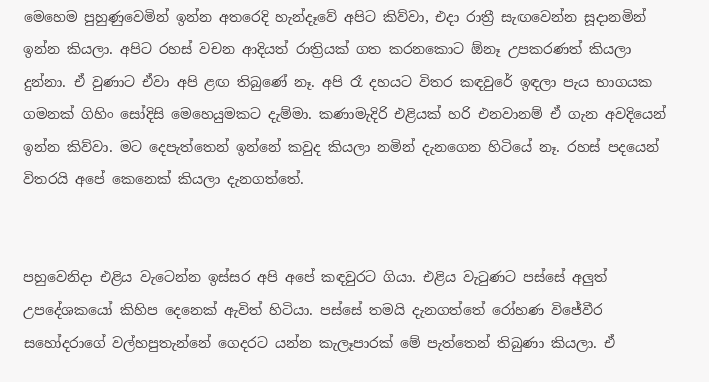මෙහෙම පුහුණුවෙමින් ඉන්න අතරෙදි හැන්දෑවේ අපිට කිව්වා, එදා රාත්‍රී සැඟවෙන්න සූදානමින් ඉන්න කියලා. අපිට රහස් වචන ආදියත් රාත්‍රියක් ගත කරනකොට ඕනෑ උපකරණත් කියලා දුන්නා. ඒ වුණාට ඒවා අපි ළඟ තිබුණේ නෑ. අපි රෑ දහයට විතර කඳවුරේ ඉඳලා පැය භාගයක ගමනක් ගිහිං සෝදිසි මෙහෙයුමකට දැම්මා. කණාමැදිරි එළියක් හරි එනවානම් ඒ ගැන අවදියෙන් ඉන්න කිව්වා. මට දෙපැත්තෙන් ඉන්නේ කවුද කියලා නමින් දැනගෙන හිටියේ නෑ. රහස් පදයෙන් විතරයි අපේ කෙනෙක් කියලා දැනගත්තේ.


පහුවෙනිදා එළිය වැටෙන්න ඉස්සර අපි අපේ කඳවුරට ගියා. එළිය වැටුණට පස්සේ අලුත් උපදේශකයෝ කිහිප දෙනෙක් ඇවිත් හිටියා. පස්සේ තමයි දැනගත්තේ රෝහණ විජේවීර සහෝදරාගේ වල්හපුතැන්නේ ගෙදරට යන්න කැලෑපාරක් මේ පැත්තෙන් තිබුණා කියලා. ඒ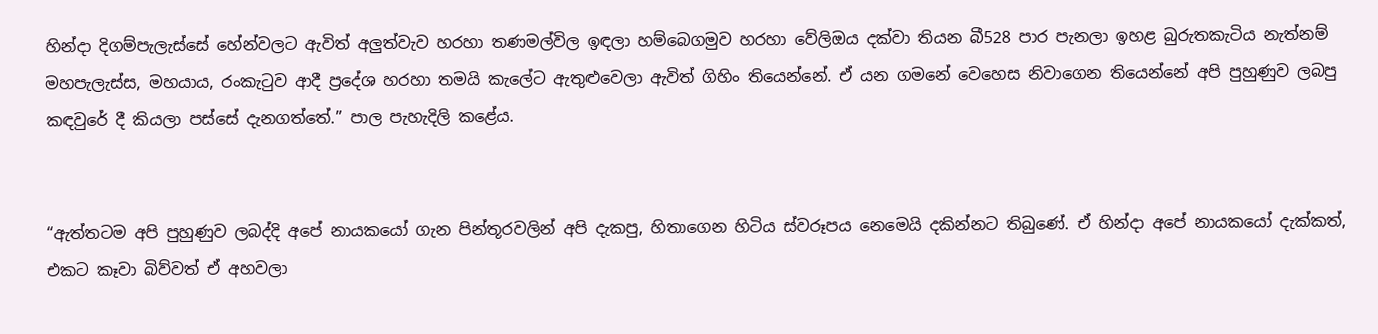හින්දා දිගම්පැලැස්සේ හේන්වලට ඇවිත් අලුත්වැව හරහා තණමල්විල ඉඳලා හම්බෙගමුව හරහා වේලිඔය දක්වා තියන බී528 පාර පැනලා ඉහළ බුරුතකැටිය නැත්නම් මහපැලැස්ස, මහයාය, රංකැටුව ආදී ප්‍රදේශ හරහා තමයි කැලේට ඇතුළුවෙලා ඇවිත් ගිහිං තියෙන්නේ. ඒ යන ගමනේ වෙහෙස නිවාගෙන තියෙන්නේ අපි පුහුණුව ලබපු කඳවුරේ දී කියලා පස්සේ දැනගත්තේ.” පාල පැහැදිලි කළේය.


“ඇත්තටම අපි පුහුණුව ලබද්දි අපේ නායකයෝ ගැන පින්තූරවලින් අපි දැකපු, හිතාගෙන හිටිය ස්වරූපය නෙමෙයි දකින්නට තිබුණේ. ඒ හින්දා අපේ නායකයෝ දැක්කත්, එකට කෑවා බිව්වත් ඒ අහවලා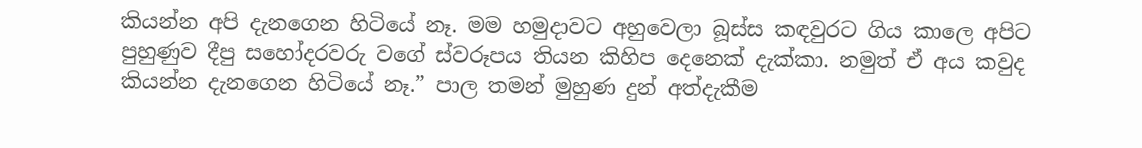කියන්න අපි දැනගෙන හිටියේ නෑ. මම හමුදාවට අහුවෙලා බූස්ස කඳවුරට ගිය කාලෙ අපිට පුහුණුව දීපු සහෝදරවරු වගේ ස්වරූපය තියන කිහිප දෙනෙක් දැක්කා. නමුත් ඒ අය කවුද කියන්න දැනගෙන හිටියේ නෑ.” පාල තමන් මුහුණ දුන් අත්දැකීම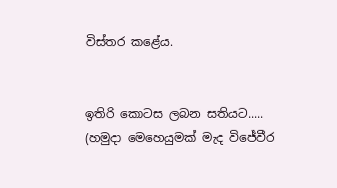විස්තර කළේය.


ඉතිරි කොටස ලබන සතියට..... (හමුදා මෙහෙයුමක් මැද විජේවීර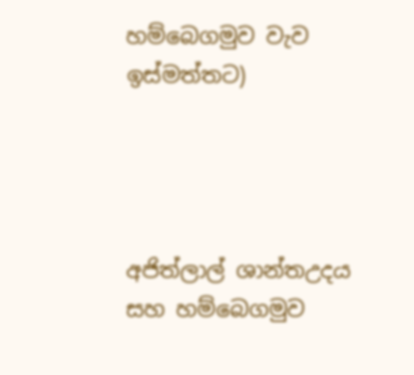හම්බෙගමුව වැව ඉස්මත්තට)




අජිත්ලාල් ශාන්තඋදය සහ හම්බෙගමුව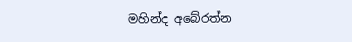මහින්ද අබේරත්න